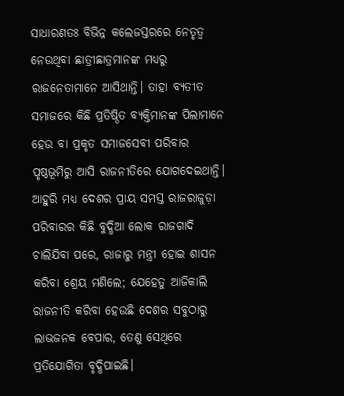ସାଧାରଣତଃ ବିଭିନ୍ନ କଲେଜସ୍ତରରେ ନେତୃତ୍ୱ ନେଉଥିବା ଛାତ୍ରୀଛାତ୍ରମାନଙ୍କ ମଧ୍ୟରୁ ରାଜନେତାମାନେ ଆସିଥାନ୍ତି। ତାହା ବ୍ୟତୀତ ସମାଜରେ କିଛି ପ୍ରତିଷ୍ଠିତ ବ୍ୟକ୍ତିମାନଙ୍କ ପିଲାମାନେ ହେଉ ବା ପ୍ରକୃତ ସମାଜସେବୀ ପରିବାର ପୃଷ୍ଠଭୂମିରୁ ଆସି ରାଜନୀତିରେ ଯୋଗଦେଇଥାନ୍ତି। ଆହୁରି ମଧ୍ୟ ଦେଶର ପ୍ରାୟ ସମସ୍ତ ରାଜରାଜୁଡ଼ା ପରିବାରର କିଛି ବୁଦ୍ଧିଆ ଲୋକ ରାଜଗାଦି ଚାଲିଯିବା ପରେ, ରାଜାରୁ ମନ୍ତ୍ରୀ ହୋଇ ଶାସନ କରିବା ଶ୍ରେୟ ମଣିଲେ; ଯେହେତୁ ଆଜିକାଲି ରାଜନୀତି କରିବା ହେଉଛି ଦେଶର ସବୁଠାରୁ ଲାଭଜନକ ବେପାର, ତେଣୁ ସେଥିରେ ପ୍ରତିଯୋଗିତା ବୃଦ୍ଧିପାଇଛି।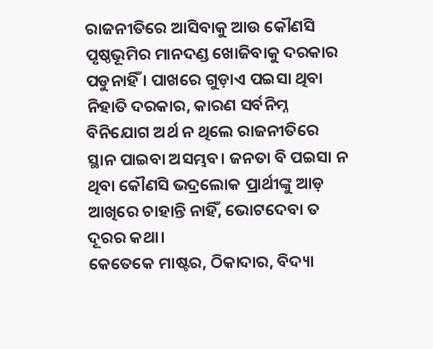ରାଜନୀତିରେ ଆସିବାକୁ ଆଉ କୌଣସି ପୃଷ୍ଠଭୂମିର ମାନଦଣ୍ଡ ଖୋଜିବାକୁ ଦରକାର ପଡୁନାହିଁ । ପାଖରେ ଗୁଡ଼ାଏ ପଇସା ଥିବା ନିହାତି ଦରକାର, କାରଣ ସର୍ବନିମ୍ନ ବିନିଯୋଗ ଅର୍ଥ ନ ଥିଲେ ରାଜନୀତିରେ ସ୍ଥାନ ପାଇବା ଅସମ୍ଭବ। ଜନତା ବି ପଇସା ନ ଥିବା କୌଣସି ଭଦ୍ରଲୋକ ପ୍ରାର୍ଥୀଙ୍କୁ ଆଡ଼ ଆଖିରେ ଚାହାନ୍ତି ନାହିଁ, ଭୋଟଦେବା ତ ଦୂରର କଥା।
କେତେକେ ମାଷ୍ଟର, ଠିକାଦାର, ବିଦ୍ୟା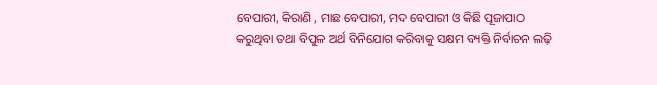ବେପାରୀ, କିରାଣି , ମାଛ ବେପାରୀ, ମଦ ବେପାରୀ ଓ କିଛି ପୂଜାପାଠ କରୁଥିବା ତଥା ବିପୁଳ ଅର୍ଥ ବିନିଯୋଗ କରିବାକୁ ସକ୍ଷମ ବ୍ୟକ୍ତି ନିର୍ବାଚନ ଲଢ଼ି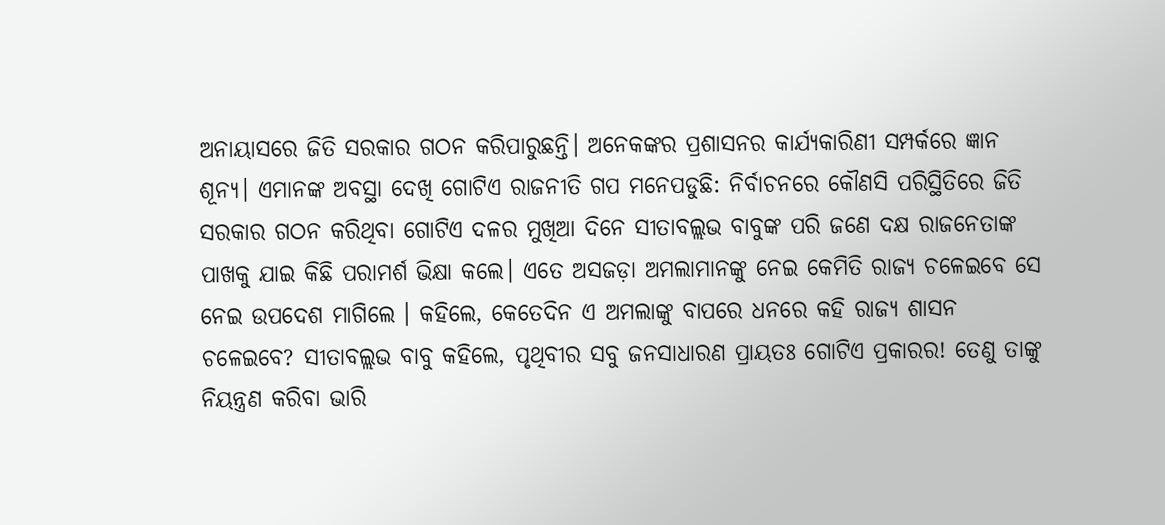ଅନାୟାସରେ ଜିତି ସରକାର ଗଠନ କରିପାରୁଛନ୍ତି। ଅନେକଙ୍କର ପ୍ରଶାସନର କାର୍ଯ୍ୟକାରିଣୀ ସମ୍ପର୍କରେ ଜ୍ଞାନ ଶୂନ୍ୟ। ଏମାନଙ୍କ ଅବସ୍ଥା ଦେଖି ଗୋଟିଏ ରାଜନୀତି ଗପ ମନେପଡୁଛି: ନିର୍ବାଚନରେ କୌଣସି ପରିସ୍ଥିତିରେ ଜିତି ସରକାର ଗଠନ କରିଥିବା ଗୋଟିଏ ଦଳର ମୁଖିଆ ଦିନେ ସୀତାବଲ୍ଲଭ ବାବୁଙ୍କ ପରି ଜଣେ ଦକ୍ଷ ରାଜନେତାଙ୍କ ପାଖକୁ ଯାଇ କିଛି ପରାମର୍ଶ ଭିକ୍ଷା କଲେ। ଏତେ ଅସଜଡ଼ା ଅମଲାମାନଙ୍କୁ ନେଇ କେମିତି ରାଜ୍ୟ ଚଳେଇବେ ସେ ନେଇ ଉପଦେଶ ମାଗିଲେ । କହିଲେ, କେତେଦିନ ଏ ଅମଲାଙ୍କୁ ବାପରେ ଧନରେ କହି ରାଜ୍ୟ ଶାସନ ଚଳେଇବେ? ସୀତାବଲ୍ଲଭ ବାବୁ କହିଲେ, ପୃଥିବୀର ସବୁ ଜନସାଧାରଣ ପ୍ରାୟତଃ ଗୋଟିଏ ପ୍ରକାରର! ତେଣୁ ତାଙ୍କୁ ନିୟନ୍ତ୍ରଣ କରିବା ଭାରି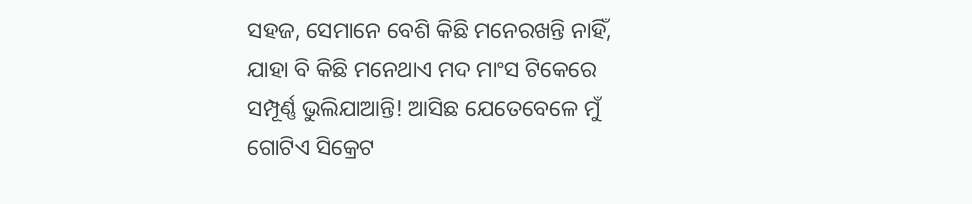ସହଜ, ସେମାନେ ବେଶି କିଛି ମନେରଖନ୍ତି ନାହିଁ, ଯାହା ବି କିଛି ମନେଥାଏ ମଦ ମାଂସ ଟିକେରେ ସମ୍ପୂର୍ଣ୍ଣ ଭୁଲିଯାଆନ୍ତି! ଆସିଛ ଯେତେବେଳେ ମୁଁ ଗୋଟିଏ ସିକ୍ରେଟ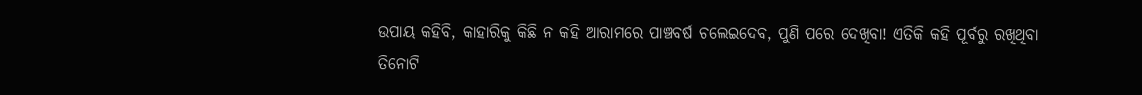ଉପାୟ କହିବି, କାହାରିକୁ କିଛି ନ କହି ଆରାମରେ ପାଞ୍ଚବର୍ଷ ଚଲେଇଦେବ, ପୁଣି ପରେ ଦେଖିବା! ଏତିକି କହି ପୂର୍ବରୁ ରଖିଥିବା ତିନୋଟି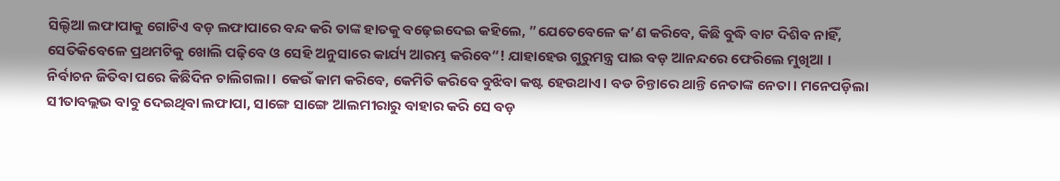ସିଲ୍ଦିଆ ଲଫାପାକୁ ଗୋଟିଏ ବଡ଼ ଲଫାପାରେ ବନ୍ଦ କରି ତାଙ୍କ ହାତକୁ ବଢ଼େଇଦେଇ କହିଲେ, ”ଯେତେବେଳେ କ’ଣ କରିବେ, କିଛି ବୁଦ୍ଧି ବାଟ ଦିଶିବ ନାହିଁ, ସେତିକିବେଳେ ପ୍ରଥମଟିକୁ ଖୋଲି ପଢ଼ିବେ ଓ ସେହି ଅନୁସାରେ କାର୍ଯ୍ୟ ଆରମ୍ଭ କରିବେ“! ଯାହାହେଉ ଗୁରୁମନ୍ତ୍ର ପାଇ ବଡ଼ ଆନନ୍ଦରେ ଫେରିଲେ ମୁଖିଆ ।
ନିର୍ବାଚନ ଜିତିବା ପରେ କିଛିଦିନ ଚାଲିଗଲା। କେଉଁ କାମ କରିବେ, କେମିତି କରିବେ ବୁଝିବା କଷ୍ଟ ହେଉଥାଏ। ବଡ ଚିନ୍ତାରେ ଥାନ୍ତି ନେତାଙ୍କ ନେତା। ମନେପଡ଼ିଲା ସୀତାବଲ୍ଲଭ ବାବୁ ଦେଇଥିବା ଲଫାପା, ସାଙ୍ଗେ ସାଙ୍ଗେ ଆଲମୀରାରୁ ବାହାର କରି ସେ ବଡ଼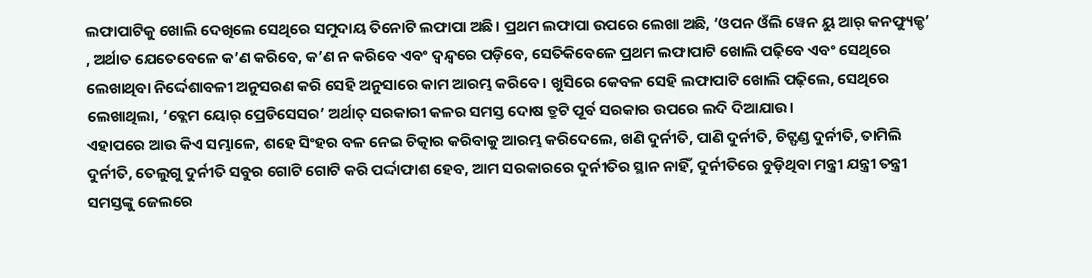ଲଫାପାଟିକୁ ଖୋଲି ଦେଖିଲେ ସେଥିରେ ସମୁଦାୟ ତିନୋଟି ଲଫାପା ଅଛି। ପ୍ରଥମ ଲଫାପା ଉପରେ ଲେଖା ଅଛି, ‘ଓପନ ଓଁଲି ୱେନ ୟୁ ଆର୍ କନଫ୍ୟୁଜ୍ଡ’ , ଅର୍ଥାତ ଯେତେବେଳେ କ’ଣ କରିବେ, କ’ଣ ନ କରିବେ ଏବଂ ଦ୍ୱନ୍ଦ୍ୱରେ ପଡ଼ିବେ, ସେତିକିବେଳେ ପ୍ରଥମ ଲଫାପାଟି ଖୋଲି ପଢ଼ିବେ ଏବଂ ସେଥିରେ ଲେଖାଥିବା ନିର୍ଦ୍ଦେଶାବଳୀ ଅନୁସରଣ କରି ସେହି ଅନୁସାରେ କାମ ଆରମ୍ଭ କରିବେ। ଖୁସିରେ କେବଳ ସେହି ଲଫାପାଟି ଖୋଲି ପଢ଼ିଲେ, ସେଥିରେ ଲେଖାଥିଲା, ‘ବ୍ଲେମ ୟୋର୍ ପ୍ରେଡିସେସର’ ଅର୍ଥାତ୍ ସରକାରୀ କଳର ସମସ୍ତ ଦୋଷ ତ୍ରୁଟି ପୂର୍ବ ସରକାର ଉପରେ ଲଦି ଦିଆଯାଉ।
ଏହାପରେ ଆଉ କିଏ ସମ୍ଭାଳେ, ଶହେ ସିଂହର ବଳ ନେଇ ଚିତ୍କାର କରିବାକୁ ଆରମ୍ଭ କରିଦେଲେ, ଖଣି ଦୁର୍ନୀତି, ପାଣି ଦୁର୍ନୀତି, ଚିଟ୍ଫଣ୍ଡ ଦୁର୍ନୀତି, ତାମିଲି ଦୁର୍ନୀତି, ତେଲୁଗୁ ଦୁର୍ନୀତି ସବୁର ଗୋଟି ଗୋଟି କରି ପର୍ଦ୍ଦାଫାଶ ହେବ, ଆମ ସରକାରରେ ଦୁର୍ନୀତିର ସ୍ଥାନ ନାହିଁ, ଦୁର୍ନୀତିରେ ବୁଡ଼ିଥିବା ମନ୍ତ୍ରୀ ଯନ୍ତ୍ରୀ ତନ୍ତ୍ରୀ ସମସ୍ତଙ୍କୁ ଜେଲରେ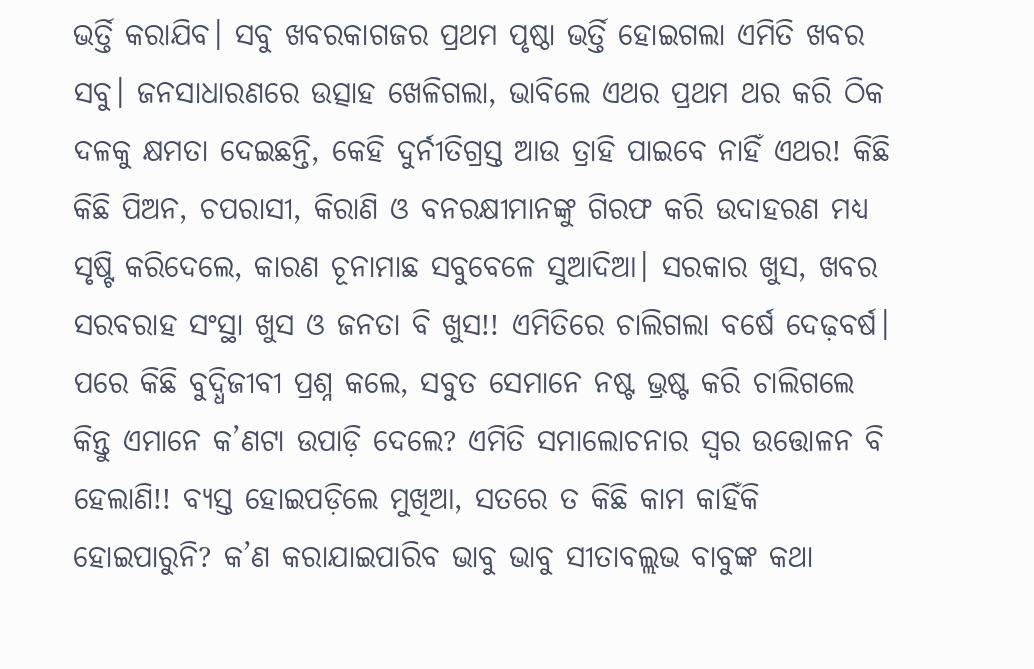ଭର୍ତ୍ତି କରାଯିବ। ସବୁ ଖବରକାଗଜର ପ୍ରଥମ ପୃଷ୍ଠା ଭର୍ତ୍ତି ହୋଇଗଲା ଏମିତି ଖବର ସବୁ। ଜନସାଧାରଣରେ ଉତ୍ସାହ ଖେଳିଗଲା, ଭାବିଲେ ଏଥର ପ୍ରଥମ ଥର କରି ଠିକ ଦଳକୁ କ୍ଷମତା ଦେଇଛନ୍ତି, କେହି ଦୁର୍ନୀତିଗ୍ରସ୍ତ ଆଉ ତ୍ରାହି ପାଇବେ ନାହିଁ ଏଥର! କିଛି କିଛି ପିଅନ, ଚପରାସୀ, କିରାଣି ଓ ବନରକ୍ଷୀମାନଙ୍କୁ ଗିରଫ କରି ଉଦାହରଣ ମଧ୍ୟ ସୃଷ୍ଟି କରିଦେଲେ, କାରଣ ଚୂନାମାଛ ସବୁବେଳେ ସୁଆଦିଆ। ସରକାର ଖୁସ, ଖବର ସରବରାହ ସଂସ୍ଥା ଖୁସ ଓ ଜନତା ବି ଖୁସ!! ଏମିତିରେ ଚାଲିଗଲା ବର୍ଷେ ଦେଢ଼ବର୍ଷ।
ପରେ କିଛି ବୁଦ୍ଧିଜୀବୀ ପ୍ରଶ୍ନ କଲେ, ସବୁତ ସେମାନେ ନଷ୍ଟ ଭ୍ରଷ୍ଟ କରି ଚାଲିଗଲେ କିନ୍ତୁ ଏମାନେ କ’ଣଟା ଉପାଡ଼ି ଦେଲେ? ଏମିତି ସମାଲୋଚନାର ସ୍ବର ଉତ୍ତୋଳନ ବି ହେଲାଣି!! ବ୍ୟସ୍ତ ହୋଇପଡ଼ିଲେ ମୁଖିଆ, ସତରେ ତ କିଛି କାମ କାହିଁକି ହୋଇପାରୁନି? କ’ଣ କରାଯାଇପାରିବ ଭାବୁ ଭାବୁ ସୀତାବଲ୍ଲଭ ବାବୁଙ୍କ କଥା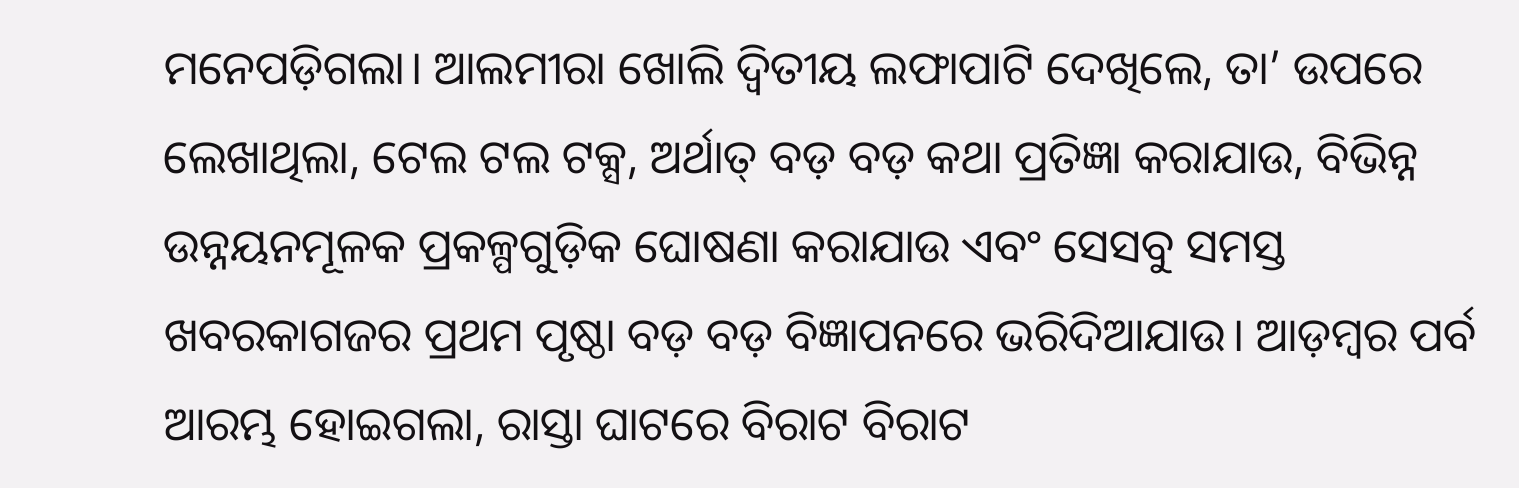ମନେପଡ଼ିଗଲା। ଆଲମୀରା ଖୋଲି ଦ୍ୱିତୀୟ ଲଫାପାଟି ଦେଖିଲେ, ତା’ ଉପରେ ଲେଖାଥିଲା, ଟେଲ ଟଲ ଟକ୍ସ, ଅର୍ଥାତ୍ ବଡ଼ ବଡ଼ କଥା ପ୍ରତିଜ୍ଞା କରାଯାଉ, ବିଭିନ୍ନ ଉନ୍ନୟନମୂଳକ ପ୍ରକଳ୍ପଗୁଡ଼ିକ ଘୋଷଣା କରାଯାଉ ଏବଂ ସେସବୁ ସମସ୍ତ ଖବରକାଗଜର ପ୍ରଥମ ପୃଷ୍ଠା ବଡ଼ ବଡ଼ ବିଜ୍ଞାପନରେ ଭରିଦିଆଯାଉ। ଆଡ଼ମ୍ବର ପର୍ବ ଆରମ୍ଭ ହୋଇଗଲା, ରାସ୍ତା ଘାଟରେ ବିରାଟ ବିରାଟ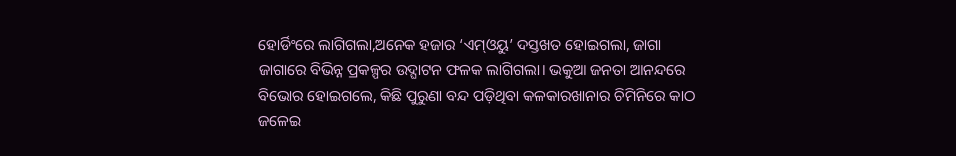ହୋର୍ଡିଂରେ ଲାଗିଗଲା,ଅନେକ ହଜାର ‘ଏମ୍ଓୟୁ’ ଦସ୍ତଖତ ହୋଇଗଲା, ଜାଗା ଜାଗାରେ ବିଭିନ୍ନ ପ୍ରକଳ୍ପର ଉଦ୍ଘାଟନ ଫଳକ ଲାଗିଗଲା। ଭକୁଆ ଜନତା ଆନନ୍ଦରେ ବିଭୋର ହୋଇଗଲେ, କିଛି ପୁରୁଣା ବନ୍ଦ ପଡ଼ିଥିବା କଳକାରଖାନାର ଚିମିନିରେ କାଠ ଜଳେଇ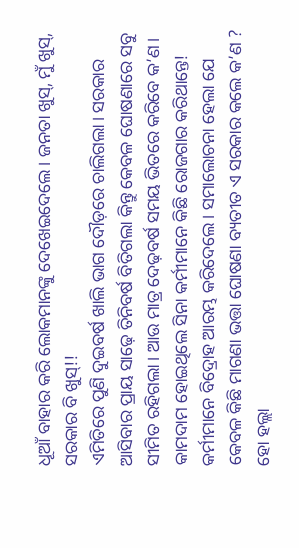ଧୂଆଁ ବାହାର କରି ଲୋକମାନଙ୍କୁ ଦେଖେଇଦେଲେ। ଜନତା ଖୁସ୍, ମୁଁ ଖୁସ୍, ସରକାର ବି ଖୁସ୍!!
ଏମିତିରେ ପୁଣି ଦୁଇବର୍ଷ ଖାଲି ଭାଗ ଦୌଡ଼ରେ ଚାଲିଗଲା। ସରକାର ଆସିବାର ପ୍ରାୟ ସାଢ଼େ ତିନିବର୍ଷ ବିତିଗଲା କିନ୍ତୁ କେବଳ ଘୋଷଣାରେ ସବୁ ସୀମିତ ରହିଗଲା। ଆଉ ମାତ୍ର ଦେଢ଼ବର୍ଷ ସମୟ ଭିତରେ କରିବେ କ’ଣ। କାମଦାମ ହୋଇଥିଲେ ସିନା କର୍ମୀମାନେ କିଛି ରୋଜଗାର କରିଥାନ୍ତେ!
କର୍ମୀମାନେ ବିଦ୍ରୋହ ଆରମ୍ଭ କରିଦେଲେ। ସମାଲୋଚନା ହେଲା ଯେ କେବଳ କିଛି ମାଗଣା ଭତ୍ତା ଘୋଷଣା ବ୍ୟତୀତ ଏ ସରକାର କଲେ କ’ଣ ? ହୋ ହଲ୍ଲା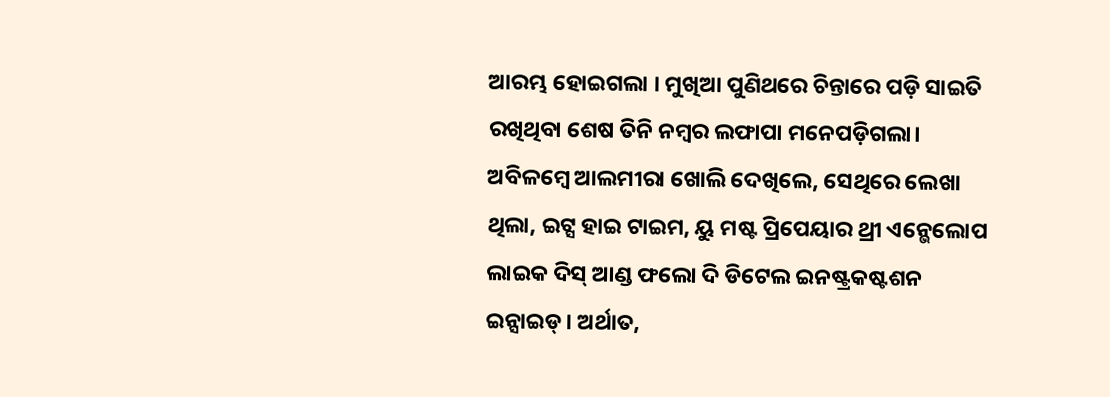ଆରମ୍ଭ ହୋଇଗଲା । ମୁଖିଆ ପୁଣିଥରେ ଚିନ୍ତାରେ ପଡ଼ି ସାଇତି ରଖିଥିବା ଶେଷ ତିନି ନମ୍ବର ଲଫାପା ମନେପଡ଼ିଗଲା। ଅବିଳମ୍ବେ ଆଲମୀରା ଖୋଲି ଦେଖିଲେ, ସେଥିରେ ଲେଖା ଥିଲା, ଇଟ୍ସ ହାଇ ଟାଇମ, ୟୁ ମଷ୍ଟ ପ୍ରିପେୟାର ଥ୍ରୀ ଏନ୍ଭେଲୋପ ଲାଇକ ଦିସ୍ ଆଣ୍ଡ ଫଲୋ ଦି ଡିଟେଲ ଇନଷ୍ଟ୍ରକଷ୍ଟଶନ ଇନ୍ସାଇଡ୍। ଅର୍ଥାତ,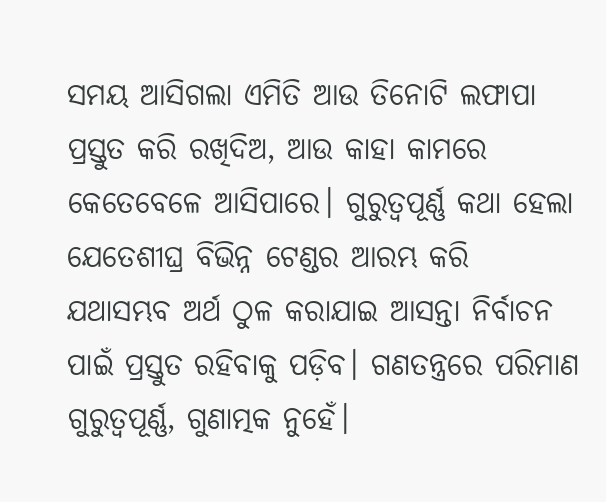ସମୟ ଆସିଗଲା ଏମିତି ଆଉ ତିନୋଟି ଲଫାପା ପ୍ରସ୍ତୁତ କରି ରଖିଦିଅ, ଆଉ କାହା କାମରେ କେତେବେଳେ ଆସିପାରେ। ଗୁରୁତ୍ୱପୂର୍ଣ୍ଣ କଥା ହେଲା ଯେତେଶୀଘ୍ର ବିଭିନ୍ନ ଟେଣ୍ଡର ଆରମ୍ଭ କରି ଯଥାସମ୍ଭବ ଅର୍ଥ ଠୁଳ କରାଯାଇ ଆସନ୍ତା ନିର୍ବାଚନ ପାଇଁ ପ୍ରସ୍ତୁତ ରହିବାକୁ ପଡ଼ିବ। ଗଣତନ୍ତ୍ରରେ ପରିମାଣ ଗୁରୁତ୍ୱପୂର୍ଣ୍ଣ, ଗୁଣାତ୍ମକ ନୁହେଁ।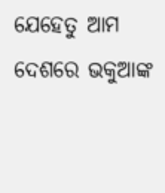ଯେହେତୁ ଆମ ଦେଶରେ ଭକୁଆଙ୍କ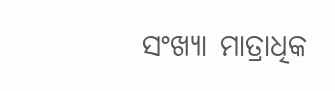ସଂଖ୍ୟା ମାତ୍ରାଧିକ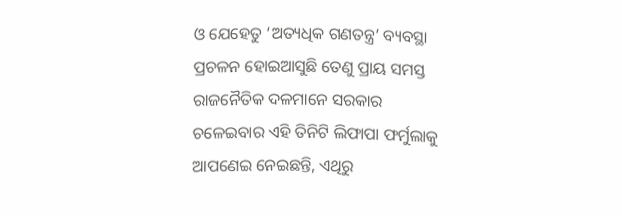ଓ ଯେହେତୁ ‘ଅତ୍ୟଧିକ ଗଣତନ୍ତ୍ର’ ବ୍ୟବସ୍ଥା ପ୍ରଚଳନ ହୋଇଆସୁଛି ତେଣୁ ପ୍ରାୟ ସମସ୍ତ ରାଜନୈତିକ ଦଳମାନେ ସରକାର ଚଳେଇବାର ଏହି ତିନିଟି ଲିଫାପା ଫର୍ମୁଲାକୁ ଆପଣେଇ ନେଇଛନ୍ତି, ଏଥିରୁ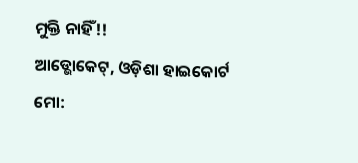ମୁକ୍ତି ନାହିଁ!!
ଆଡ୍ଭୋକେଟ୍, ଓଡ଼ିଶା ହାଇକୋର୍ଟ
ମୋ: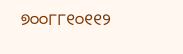୭୦୦୮୮୧୦୧୧୨